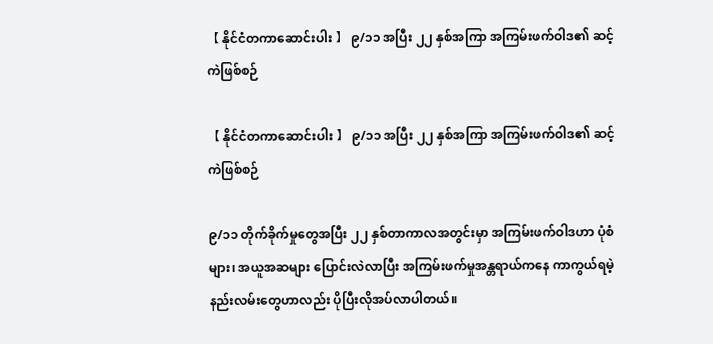【 နိုင်ငံတကာဆောင်းပါး 】 ၉/၁၁ အပြီး ၂၂ နှစ်အကြာ အကြမ်းဖက်ဝါဒ၏ ဆင့်ကဲဖြစ်စဉ်

【 နိုင်ငံတကာဆောင်းပါး 】 ၉/၁၁ အပြီး ၂၂ နှစ်အကြာ အကြမ်းဖက်ဝါဒ၏ ဆင့်ကဲဖြစ်စဉ်

၉/၁၁ တိုက်ခိုက်မှုတွေအပြီး ၂၂ နှစ်တာကာလအတွင်းမှာ အကြမ်းဖက်ဝါဒဟာ ပုံစံများ၊ အယူအဆများ ပြောင်းလဲလာပြီး အကြမ်းဖက်မှုအန္တရာယ်ကနေ ကာကွယ်ရမဲ့ နည်းလမ်းတွေဟာလည်း ပိုပြီးလိုအပ်လာပါတယ်။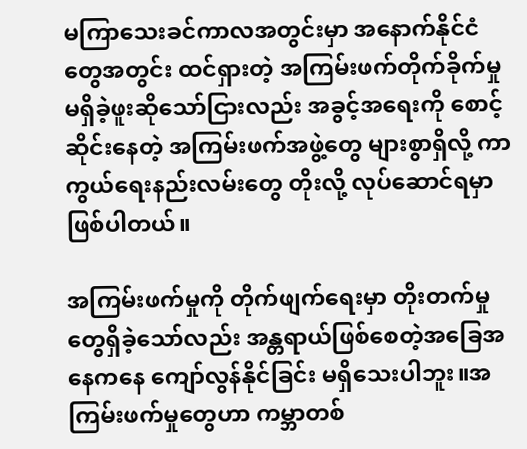မကြာသေးခင်ကာလအတွင်းမှာ အနောက်နိုင်ငံတွေအတွင်း ထင်ရှားတဲ့ အကြမ်းဖက်တိုက်ခိုက်မှု မရှိခဲ့ဖူးဆိုသော်ငြားလည်း အခွင့်အရေးကို စောင့်ဆိုင်းနေတဲ့ အကြမ်းဖက်အဖွဲ့တွေ များစွာရှိလို့ ကာကွယ်ရေးနည်းလမ်းတွေ တိုးလို့ လုပ်ဆောင်ရမှာဖြစ်ပါတယ်။

အကြမ်းဖက်မှုကို တိုက်ဖျက်ရေးမှာ တိုးတက်မှုတွေရှိခဲ့သော်လည်း အန္တရာယ်ဖြစ်စေတဲ့အခြေအနေကနေ ကျော်လွန်နိုင်ခြင်း မရှိသေးပါဘူး။အကြမ်းဖက်မှုတွေဟာ ကမ္ဘာတစ်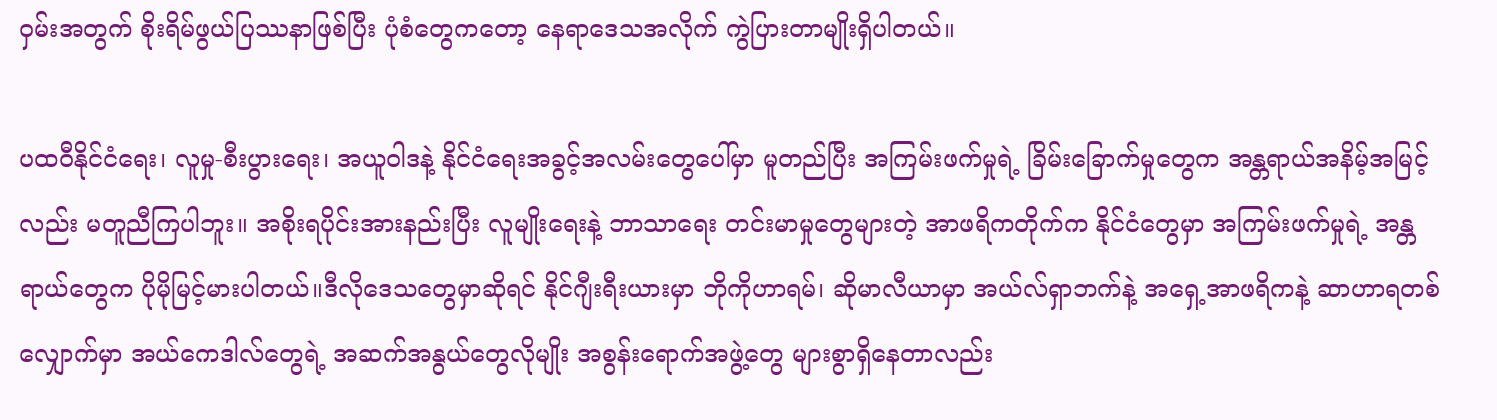ဝှမ်းအတွက် စိုးရိမ်ဖွယ်ပြဿနာဖြစ်ပြီး ပုံစံတွေကတော့ နေရာဒေသအလိုက် ကွဲပြားတာမျိုးရှိပါတယ်။

ပထဝီနိုင်ငံရေး၊ လူမှု-စီးပွားရေး၊ အယူဝါဒနဲ့ နိုင်ငံရေးအခွင့်အလမ်းတွေပေါ်မှာ မူတည်ပြီး အကြမ်းဖက်မှုရဲ့ ခြိမ်းခြောက်မှုတွေက အန္တရာယ်အနိမ့်အမြင့်လည်း မတူညီကြပါဘူး။ အစိုးရပိုင်းအားနည်းပြီး လူမျိုးရေးနဲ့ ဘာသာရေး တင်းမာမှုတွေများတဲ့ အာဖရိကတိုက်က နိုင်ငံတွေမှာ အကြမ်းဖက်မှုရဲ့ အန္တရာယ်တွေက ပိုမိုမြင့်မားပါတယ်။ဒီလိုဒေသတွေမှာဆိုရင် နိုင်ဂျီးရီးယားမှာ ဘိုကိုဟာရမ်၊ ဆိုမာလီယာမှာ အယ်လ်ရှာဘက်နဲ့ အရှေ့အာဖရိကနဲ့ ဆာဟာရတစ်လျှောက်မှာ အယ်ကေဒါလ်တွေရဲ့ အဆက်အနွယ်တွေလိုမျိုး အစွန်းရောက်အဖွဲ့တွေ များစွာရှိနေတာလည်း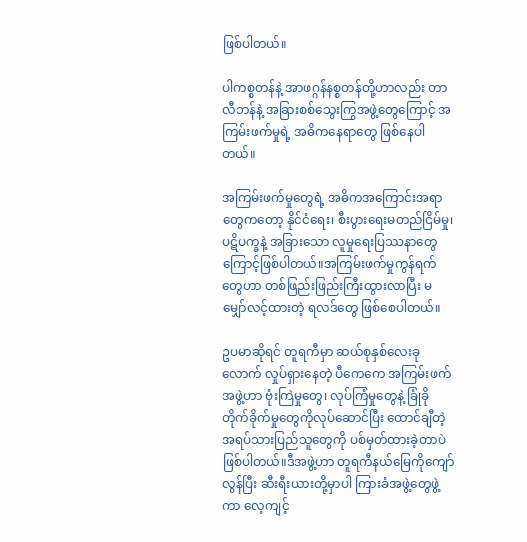ဖြစ်ပါတယ်။

ပါကစ္စတန်နဲ့ အာဖဂ္ဂန်နစ္စတန်တို့ဟာလည်း တာလီဘန်နဲ့ အခြားစစ်သွေးကြွအဖွဲ့တွေကြောင့် အကြမ်းဖက်မှုရဲ့ အဓိကနေရာတွေ ဖြစ်နေပါတယ်။

အကြမ်းဖက်မှုတွေရဲ့ အဓိကအကြောင်းအရာတွေကတော့ နိုင်ငံရေး၊ စီးပွားရေးမတည်ငြိမ်မှု၊ ပဋိပက္ခနဲ့ အခြားသော လူမှုရေးပြဿနာတွေကြောင့်ဖြစ်ပါတယ်။အကြမ်းဖက်မှုကွန်ရက်တွေဟာ တစ်ဖြည်းဖြည်းကြီးထွားလာပြီး မမျှော်လင့်ထားတဲ့ ရလဒ်တွေ ဖြစ်စေပါတယ်။

ဥပမာဆိုရင် တူရကီမှာ ဆယ်စုနှစ်လေးခုလောက် လှုပ်ရှားနေတဲ့ ပီကေကေ အကြမ်းဖက်အဖွဲ့ဟာ ဗုံးကြဲမှုတွေ၊ လုပ်ကြံမှုတွေနဲ့ ခြုံခိုတိုက်ခိုက်မှုတွေကိုလုပ်ဆောင်ပြီး ထောင်ချီတဲ့ အရပ်သားပြည်သူတွေကို ပစ်မှတ်ထားခဲ့တာပဲဖြစ်ပါတယ်။ဒီအဖွဲ့ဟာ တူရကီနယ်မြေကိုကျော်လွန်ပြီး ဆီးရီးယားတို့မှာပါ ကြားခံအဖွဲ့တွေဖွဲ့ကာ လေ့ကျင့်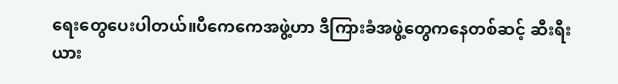ရေးတွေပေးပါတယ်။ပီကေကေအဖွဲ့ဟာ ဒီကြားခံအဖွဲ့တွေကနေတစ်ဆင့် ဆီးရီးယား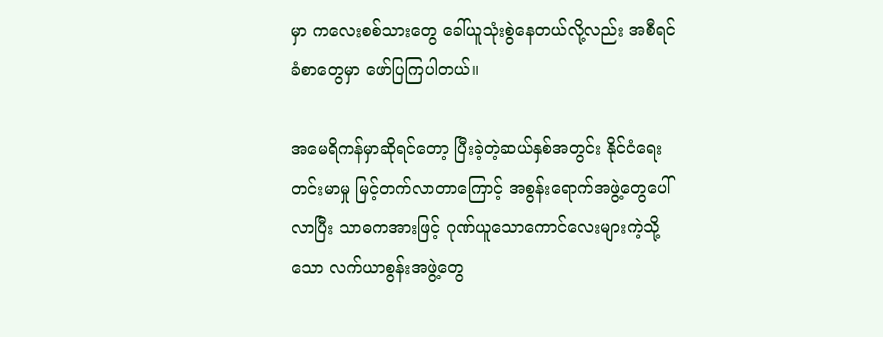မှာ ကလေးစစ်သားတွေ ခေါ်ယူသုံးစွဲနေတယ်လို့လည်း အစီရင်ခံစာတွေမှာ ဖော်ပြကြပါတယ်။

အမေရိကန်မှာဆိုရင်တော့ ပြီးခဲ့တဲ့ဆယ်နှစ်အတွင်း နိုင်ငံရေးတင်းမာမှု မြင့်တက်လာတာကြောင့် အစွန်းရောက်အဖွဲ့တွေပေါ်လာပြီး သာဓကအားဖြင့် ဂုဏ်ယူသောကောင်လေးများကဲ့သို့သော လက်ယာစွန်းအဖွဲ့တွေ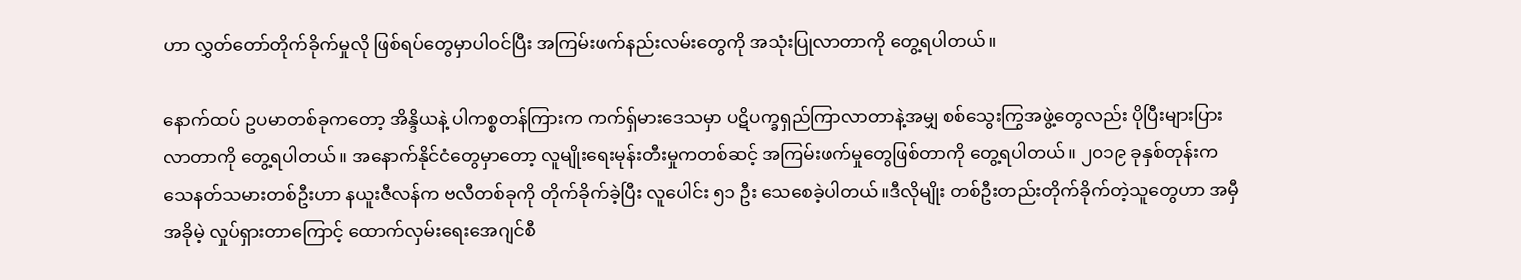ဟာ လွှတ်တော်တိုက်ခိုက်မှုလို ဖြစ်ရပ်တွေမှာပါဝင်ပြီး အကြမ်းဖက်နည်းလမ်းတွေကို အသုံးပြုလာတာကို တွေ့ရပါတယ်။

နောက်ထပ် ဥပမာတစ်ခုကတော့ အိန္ဒိယနဲ့ ပါကစ္စတန်ကြားက ကက်ရှ်မားဒေသမှာ ပဋိပက္ခရှည်ကြာလာတာနဲ့အမျှ စစ်သွေးကြွအဖွဲ့တွေလည်း ပိုပြီးများပြားလာတာကို တွေ့ရပါတယ်။ အနောက်နိုင်ငံတွေမှာတော့ လူမျိုးရေးမုန်းတီးမှုကတစ်ဆင့် အကြမ်းဖက်မှုတွေဖြစ်တာကို တွေ့ရပါတယ်။ ၂၀၁၉ ခုနှစ်တုန်းက သေနတ်သမားတစ်ဦးဟာ နယူးဇီလန်က ဗလီတစ်ခုကို တိုက်ခိုက်ခဲ့ပြီး လူပေါင်း ၅၁ ဦး သေစေခဲ့ပါတယ်။ဒီလိုမျိုး တစ်ဦးတည်းတိုက်ခိုက်တဲ့သူတွေဟာ အမှီအခိုမဲ့ လှုပ်ရှားတာကြောင့် ထောက်လှမ်းရေးအေဂျင်စီ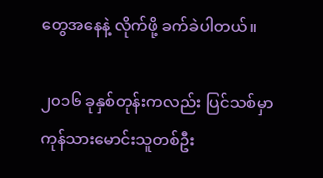တွေအနေနဲ့ လိုက်ဖို့ ခက်ခဲပါတယ်။

၂၀၁၆ ခုနှစ်တုန်းကလည်း ပြင်သစ်မှာ ကုန်သားမောင်းသူတစ်ဦး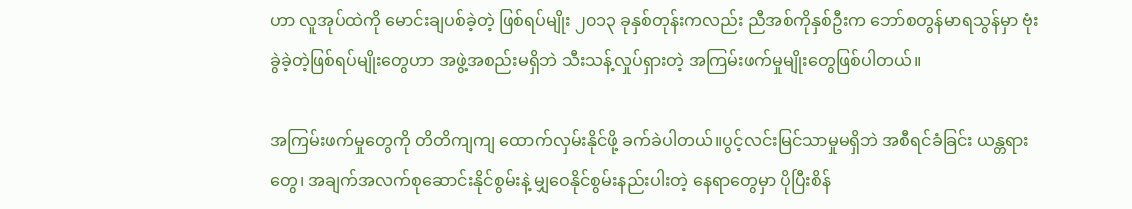ဟာ လူအုပ်ထဲကို မောင်းချပစ်ခဲ့တဲ့ ဖြစ်ရပ်မျိုး ၂၀၁၃ ခုနှစ်တုန်းကလည်း ညီအစ်ကိုနှစ်ဦးက ဘော်စတွန်မာရသွန်မှာ ဗုံးခွဲခဲ့တဲ့ဖြစ်ရပ်မျိုးတွေဟာ အဖွဲ့အစည်းမရှိဘဲ သီးသန့်လှုပ်ရှားတဲ့ အကြမ်းဖက်မှုမျိုးတွေဖြစ်ပါတယ်။

အကြမ်းဖက်မှုတွေကို တိတိကျကျ ထောက်လှမ်းနိုင်ဖို့ ခက်ခဲပါတယ်။ပွင့်လင်းမြင်သာမှုမရှိဘဲ အစီရင်ခံခြင်း ယန္တရားတွေ၊ အချက်အလက်စုဆောင်းနိုင်စွမ်းနဲ့ မျှဝေနိုင်စွမ်းနည်းပါးတဲ့ နေရာတွေမှာ ပိုပြီးစိန်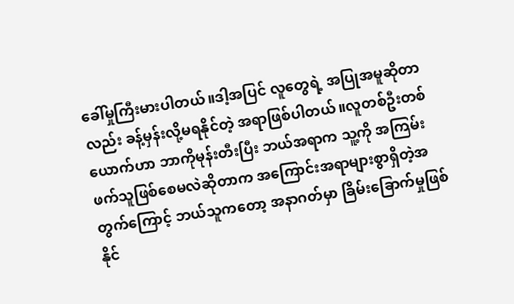ခေါ်မှုကြီးမားပါတယ်။ဒါ့အပြင် လူတွေရဲ့ အပြုအမူဆိုတာလည်း ခန့်မှန်းလို့မရနိုင်တဲ့ အရာဖြစ်ပါတယ်။လူတစ်ဦးတစ်ယောက်ဟာ ဘာကိုမုန်းတီးပြီး ဘယ်အရာက သူ့ကို အကြမ်းဖက်သူဖြစ်စေမလဲဆိုတာက အကြောင်းအရာများစွာရှိတဲ့အတွက်ကြောင့် ဘယ်သူကတော့ အနာဂတ်မှာ ခြိမ်းခြောက်မှုဖြစ်နိုင်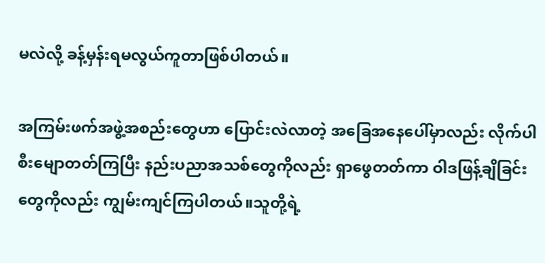မလဲလို့ ခန့်မှန်းရမလွယ်ကူတာဖြစ်ပါတယ်။

အကြမ်းဖက်အဖွဲ့အစည်းတွေဟာ ပြောင်းလဲလာတဲ့ အခြေအနေပေါ်မှာလည်း လိုက်ပါစီးမျောတတ်ကြပြီး နည်းပညာအသစ်တွေကိုလည်း ရှာဖွေတတ်ကာ ဝါဒဖြန့်ချိခြင်းတွေကိုလည်း ကျွမ်းကျင်ကြပါတယ်။သူတို့ရဲ့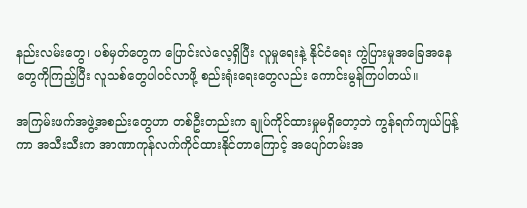နည်းလမ်းတွေ၊ ပစ်မှတ်တွေက ပြောင်းလဲလေ့ရှိပြီး လူမှုရေးနဲ့ နိုင်ငံရေး ကွဲပြားမှုအခြေအနေတွေကိုကြည့်ပြီး လူသစ်တွေပါဝင်လာဖို့ စည်းရုံးရေးတွေလည်း ကောင်းမွန်ကြပါတယ်။

အကြမ်းဖက်အဖွဲ့အစည်းတွေဟာ တစ်ဦးတည်းက ချုပ်ကိုင်ထားမှုမရှိတော့ဘဲ ကွန်ရက်ကျယ်ပြန့်ကာ အသီးသီးက အာဏာကုန်လက်ကိုင်ထားနိုင်တာကြောင့် အပျော်တမ်းအ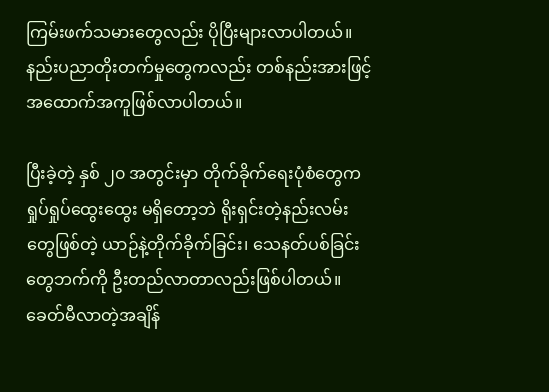ကြမ်းဖက်သမားတွေလည်း ပိုပြီးများလာပါတယ်။နည်းပညာတိုးတက်မှုတွေကလည်း တစ်နည်းအားဖြင့် အထောက်အကူဖြစ်လာပါတယ်။

ပြီးခဲ့တဲ့ နှစ် ၂၀ အတွင်းမှာ တိုက်ခိုက်ရေးပုံစံတွေက ရှုပ်ရှုပ်ထွေးထွေး မရှိတော့ဘဲ ရိုးရှင်းတဲ့နည်းလမ်းတွေဖြစ်တဲ့ ယာဉ်နဲ့တိုက်ခိုက်ခြင်း၊ သေနတ်ပစ်ခြင်းတွေဘက်ကို ဦးတည်လာတာလည်းဖြစ်ပါတယ်။
ခေတ်မီလာတဲ့အချိန်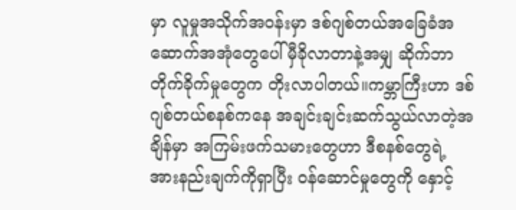မှာ လူမှုအသိုက်အဝန်းမှာ ဒစ်ဂျစ်တယ်အခြေခံအဆောက်အအုံတွေပေါ် မှီခိုလာတာနဲ့အမျှ ဆိုက်ဘာတိုက်ခိုက်မှုတွေက တိုးလာပါတယ်။ကမ္ဘာကြီးဟာ ဒစ်ဂျစ်တယ်စနစ်ကနေ အချင်းချင်းဆက်သွယ်လာတဲ့အချိန်မှာ အကြမ်းဖက်သမားတွေဟာ ဒီစနစ်တွေရဲ့ အားနည်းချက်ကိုရှာပြီး ဝန်ဆောင်မှုတွေကို နှောင့်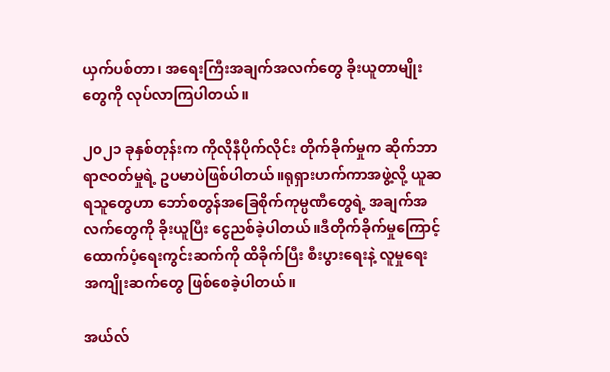ယှက်ပစ်တာ၊ အရေးကြီးအချက်အလက်တွေ ခိုးယူတာမျိုးတွေကို လုပ်လာကြပါတယ်။

၂၀၂၁ ခုနှစ်တုန်းက ကိုလိုနီပိုက်လိုင်း တိုက်ခိုက်မှုက ဆိုက်ဘာရာဇဝတ်မှုရဲ့ ဥပမာပဲဖြစ်ပါတယ်။ရုရှားဟက်ကာအဖွဲ့လို့ ယူဆရသူတွေဟာ ဘော်စတွန်အခြေစိုက်ကုမ္ပဏီတွေရဲ့ အချက်အလက်တွေကို ခိုးယူပြီး ငွေညစ်ခဲ့ပါတယ်။ဒီတိုက်ခိုက်မှုကြောင့် ထောက်ပံ့ရေးကွင်းဆက်ကို ထိခိုက်ပြီး စီးပွားရေးနဲ့ လူမှုရေးအကျိုးဆက်တွေ ဖြစ်စေခဲ့ပါတယ်။

အယ်လ်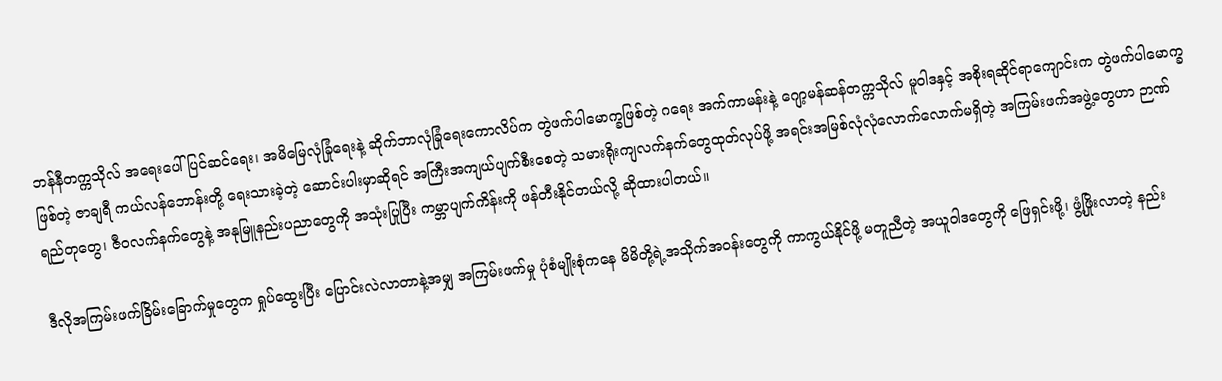ဘန်နီတက္ကသိုလ် အရေးပေါ်ပြင်ဆင်ရေး၊ အမိမြေလုံခြုံရေးနဲ့ ဆိုက်ဘာလုံခြုံရေးကောလိပ်က တွဲဖက်ပါမောက္ခဖြစ်တဲ့ ဂရေး အက်ကာမန်းနဲ့ ဂျော့မန်ဆန်တက္ကသိုလ် မူဝါဒနှင့် အစိုးရဆိုင်ရာကျောင်းက တွဲဖက်ပါမောက္ခဖြစ်တဲ့ ဇာချရီ ကယ်လန်ဘောန်းတို့ ရေးသားခဲ့တဲ့ ဆောင်းပါးမှာဆိုရင် အကြီးအကျယ်ပျက်စီးစေတဲ့ သမားရိုးကျလက်နက်တွေထုတ်လုပ်ဖို့ အရင်းအမြစ်လုံလုံလောက်လောက်မရှိတဲ့ အကြမ်းဖက်အဖွဲ့တွေဟာ ဉာဏ်ရည်တုတွေ၊ ဇီဝလက်နက်တွေနဲ့ အနုမြူနည်းပညာတွေကို အသုံးပြုပြီး ကမ္ဘာပျက်ကိန်းကို ဖန်တီးနိုင်တယ်လို့ ဆိုထားပါတယ်။

ဒီလိုအကြမ်းဖက်ခြိမ်းခြောက်မှုတွေက ရှုပ်ထွေးပြီး ပြောင်းလဲလာတာနဲ့အမျှ အကြမ်းဖက်မှု ပုံစံမျိုးစုံကနေ မိမိတို့ရဲ့အသိုက်အဝန်းတွေကို ကာကွယ်နိုင်ဖို့ မတူညီတဲ့ အယူဝါဒတွေကို ဖြေရှင်းဖို့၊ ဖွံ့ဖြိုးလာတဲ့ နည်း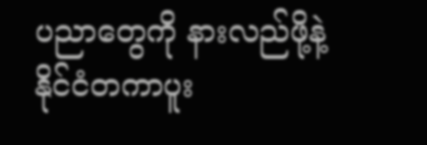ပညာတွေကို နားလည်ဖို့နဲ့ နိုင်ငံတကာပူး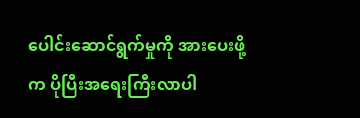ပေါင်းဆောင်ရွက်မှုကို အားပေးဖို့က ပိုပြီးအရေးကြီးလာပါ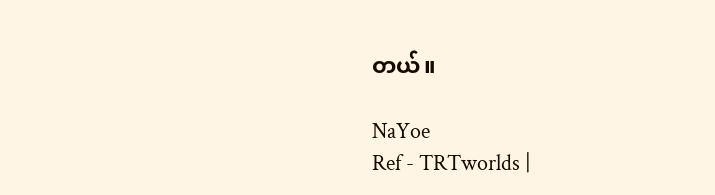တယ်။

NaYoe
Ref - TRTworlds |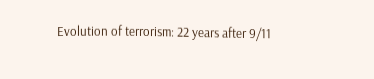Evolution of terrorism: 22 years after 9/11